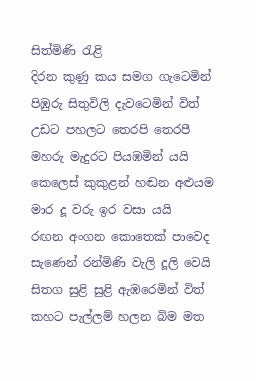සිත්මිණි රැළි
දිරන කුණු කය සමග ගැටෙමින්
පිඹුරු සිතුවිලි දැවටෙමින් විත්
උඩට පහලට තෙරපි තෙරපී
මහරු මැදුරට පියඹමින් යයි
කෙලෙස් කුකුළන් හඬන අළුයම
මාර දූ වරු ඉර වසා යයි
රඟන අංගන කොතෙක් පාවෙද
සැණෙන් රන්මිණි වැලි දූලි වෙයි
සිතග සුළි සුළි ඇඹරෙමින් විත්
කහට පැල්ලම් හලන බිම මත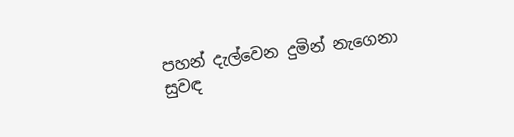පහන් දැල්වෙන දුමින් නැගෙනා
සුවඳ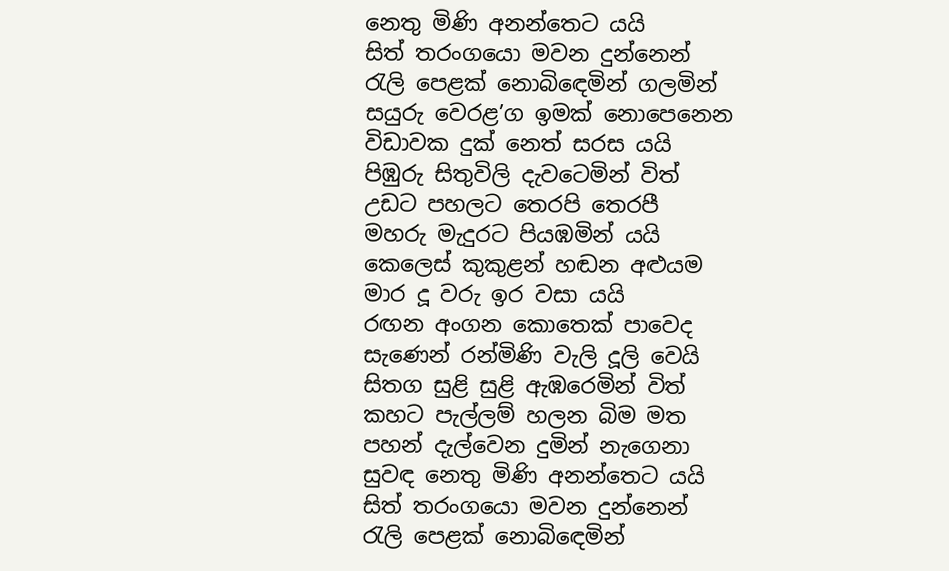නෙතු මිණි අනන්තෙට යයි
සිත් තරංගයො මවන දුන්නෙන්
රැලි පෙළක් නොබිඳෙමින් ගලමින්
සයුරු වෙරළ’ග ඉමක් නොපෙනෙන
විඩාවක දුක් නෙත් සරස යයි
පිඹුරු සිතුවිලි දැවටෙමින් විත්
උඩට පහලට තෙරපි තෙරපී
මහරු මැදුරට පියඹමින් යයි
කෙලෙස් කුකුළන් හඬන අළුයම
මාර දූ වරු ඉර වසා යයි
රඟන අංගන කොතෙක් පාවෙද
සැණෙන් රන්මිණි වැලි දූලි වෙයි
සිතග සුළි සුළි ඇඹරෙමින් විත්
කහට පැල්ලම් හලන බිම මත
පහන් දැල්වෙන දුමින් නැගෙනා
සුවඳ නෙතු මිණි අනන්තෙට යයි
සිත් තරංගයො මවන දුන්නෙන්
රැලි පෙළක් නොබිඳෙමින්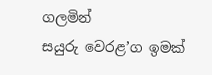ගලමින්
සයුරු වෙරළ’ග ඉමක්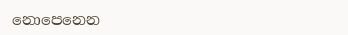නොපෙනෙන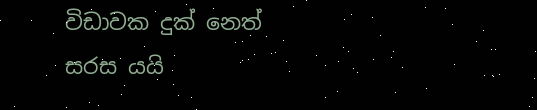විඩාවක දුක් නෙත් සරස යයි